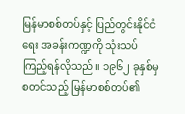မြန်မာစစ်တပ်နှင့် ပြည်တွင်းနိုင်ငံရေး အခန်းကဏ္ဍကို သုံးသပ်ကြည့်ရန်လိုသည်။ ၁၉၆၂ ခုနှစ်မှစတင်သည့် မြန်မာစစ်တပ်၏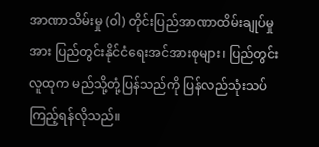အာဏာသိမ်းမှု (ဝါ) တိုင်းပြည်အာဏာထိမ်းချုပ်မှုအား ပြည်တွင်းနိုင်ငံရေးအင်အားစုများ၊ ပြည်တွင်းလူထုက မည်သို့တုံ့ပြန်သည်ကို ပြန်လည်သုံးသပ်ကြည့်ရန်လိုသည်။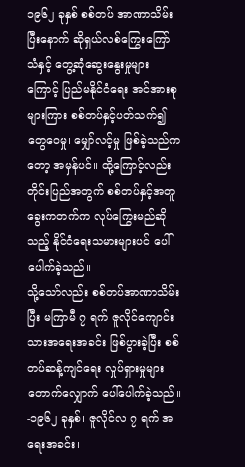၁၉၆၂ ခုနှစ် စစ်တပ် အာဏာသိမ်းပြီးနောက် ဆိုရှယ်လစ်ကြွေးကြော်သံနှင့် တွေ့ဆုံဆွေးနွေးမှုများကြောင့် ပြည်မနိုင်ငံရေး အင်အားစုများကြား စစ်တပ်နှင့်ပတ်သက်၍ တွေဝေမှု၊ မျှော်လင့်မှု ဖြစ်ခဲ့သည်ကတော့ အမှန်ပင်။ ထို့ကြောင့်လည်း တိုင်းပြည်အတွက် စစ်တပ်နှင့်အတူ ခွေးကတက်က လုပ်ကြွေးမည်ဆိုသည့် နိုင်ငံရေးသမားများပင် ပေါ်ပေါက်ခဲ့သည်။
သို့သော်လည်း စစ်တပ်အာဏာသိမ်းပြီး မကြာမီ ၇ ရက် ဇူလိုင်ကျောင်းသားအရေးအခင်း ဖြစ်ပွားခဲ့ပြီး စစ်တပ်ဆန့်ကျင်ရေး လှုပ်ရှားမှုများ တောက်လျှောက် ပေါ်ပေါက်ခဲ့သည်။
-၁၉၆၂ ခုနှစ်၊ ဇူလိုင်လ ၇ ရက် အရေးအခင်း၊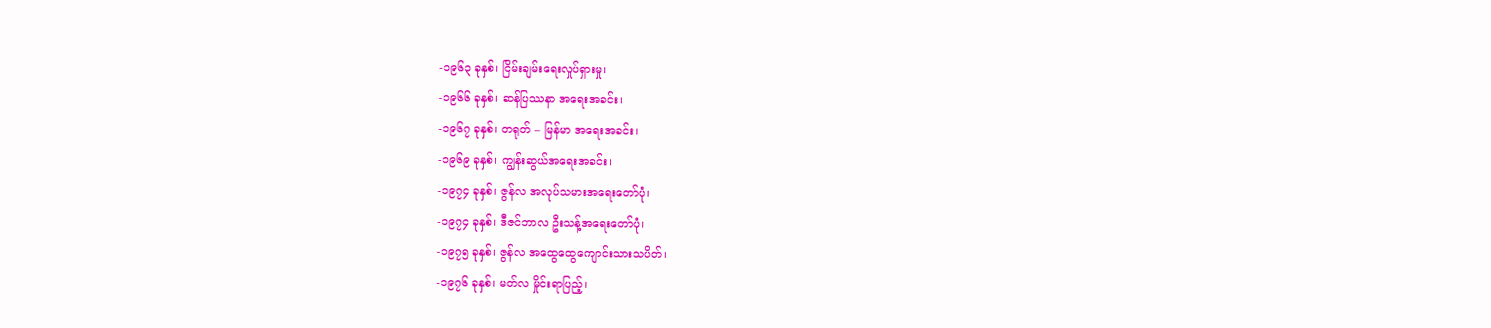-၁၉၆၃ ခုနှစ်၊ ငြိမ်းချမ်းရေးလှုပ်ရှားမှု၊
-၁၉၆၆ ခုနှစ်၊ ဆန်ပြဿနာ အရေးအခင်း၊
-၁၉၆၇ ခုနှစ်၊ တရုတ် – မြန်မာ အရေးအခင်း၊
-၁၉၆၉ ခုနှစ်၊ ကျွန်းဆွယ်အရေးအခင်း၊
-၁၉၇၄ ခုနှစ်၊ ဇွန်လ အလုပ်သမားအရေးတော်ပုံ၊
-၁၉၇၄ ခုနှစ်၊ ဒီဇင်ဘာလ ဦးသန့်အရေးတော်ပုံ၊
-၁၉၇၅ ခုနှစ်၊ ဇွန်လ အထွေထွေကျောင်းသားသပိတ်၊
-၁၉၇၆ ခုနှစ်၊ မတ်လ မှိုင်းရာပြည့်၊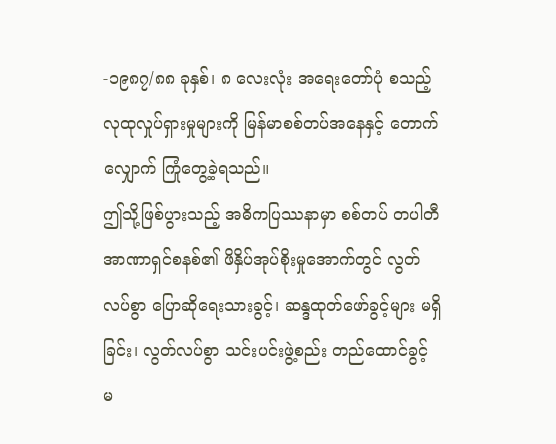-၁၉၈၇/၈၈ ခုနှစ်၊ ၈ လေးလုံး အရေးတော်ပုံ စသည့် လုထုလှုပ်ရှားမှုများကို မြန်မာစစ်တပ်အနေနှင့် တောက်လျှောက် ကြုံတွေ့ခဲ့ရသည်။
ဤသို့ဖြစ်ပွားသည့် အဓိကပြဿနာမှာ စစ်တပ် တပါတီအာဏာရှင်စနစ်၏ ဖိနှိပ်အုပ်စိုးမှုအောက်တွင် လွတ်လပ်စွာ ပြောဆိုရေးသားခွင့်၊ ဆန္ဒထုတ်ဖော်ခွင့်များ မရှိခြင်း၊ လွတ်လပ်စွာ သင်းပင်းဖွဲ့စည်း တည်ထောင်ခွင့် မ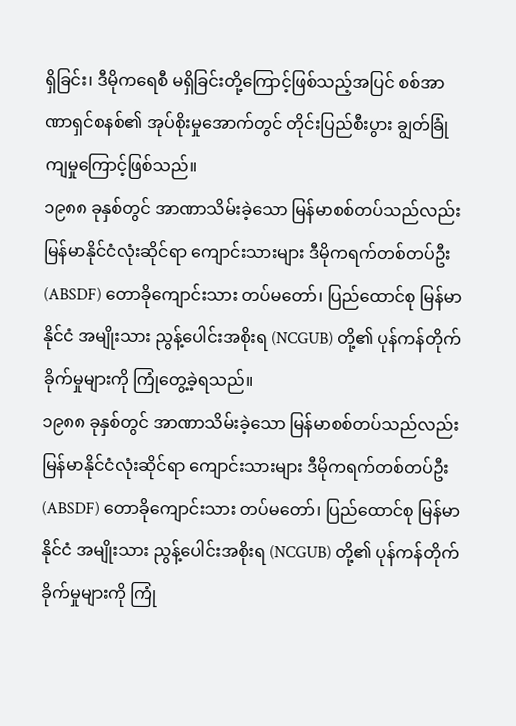ရှိခြင်း၊ ဒီမိုကရေစီ မရှိခြင်းတို့ကြောင့်ဖြစ်သည့်အပြင် စစ်အာဏာရှင်စနစ်၏ အုပ်စိုးမှုအောက်တွင် တိုင်းပြည်စီးပွား ချွတ်ခြုံကျမှုကြောင့်ဖြစ်သည်။
၁၉၈၈ ခုနှစ်တွင် အာဏာသိမ်းခဲ့သော မြန်မာစစ်တပ်သည်လည်း မြန်မာနိုင်ငံလုံးဆိုင်ရာ ကျောင်းသားများ ဒီမိုကရက်တစ်တပ်ဦး (ABSDF) တောခိုကျောင်းသား တပ်မတော်၊ ပြည်ထောင်စု မြန်မာနိုင်ငံ အမျိုးသား ညွန့်ပေါင်းအစိုးရ (NCGUB) တို့၏ ပုန်ကန်တိုက်ခိုက်မှုများကို ကြုံတွေ့ခဲ့ရသည်။
၁၉၈၈ ခုနှစ်တွင် အာဏာသိမ်းခဲ့သော မြန်မာစစ်တပ်သည်လည်း မြန်မာနိုင်ငံလုံးဆိုင်ရာ ကျောင်းသားများ ဒီမိုကရက်တစ်တပ်ဦး (ABSDF) တောခိုကျောင်းသား တပ်မတော်၊ ပြည်ထောင်စု မြန်မာနိုင်ငံ အမျိုးသား ညွန့်ပေါင်းအစိုးရ (NCGUB) တို့၏ ပုန်ကန်တိုက်ခိုက်မှုများကို ကြုံ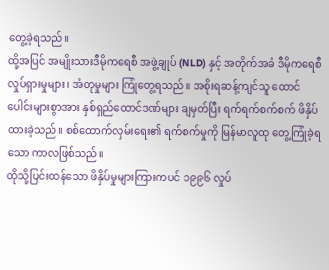တွေ့ခဲ့ရသည်။
ထို့အပြင် အမျိုးသားဒီမိုကရေစီ အဖွဲ့ချုပ် (NLD) နှင့် အတိုက်အခံ ဒီမိုကရေစီလှုပ်ရှားမှုများ၊ အံတုမှုများ ကြုံတွေ့ရသည်။ အစိုးရဆန့်ကျင်သူ ထောင်ပေါင်းများစွာအား နှစ်ရှည်ထောင်ဒဏ်များ ချမှတ်ပြီး ရက်ရက်စက်စက် ဖိနှိပ်ထားခဲ့သည်။ စစ်ထောက်လှမ်းရေး၏ ရက်စက်မှုကို မြန်မာလူထု တွေ့ကြုံခဲ့ရသော ကာလဖြစ်သည်။
ထိုသို့ပြင်းထန်သော ဖိနှိပ်မှုများကြားကပင် ၁၉၉၆ လှုပ်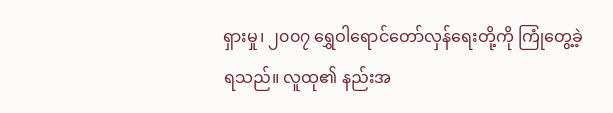ရှားမှု၊ ၂၀၀၇ ရွှေဝါရောင်တော်လှန်ရေးတို့ကို ကြုံတွေ့ခဲ့ရသည်။ လူထု၏ နည်းအ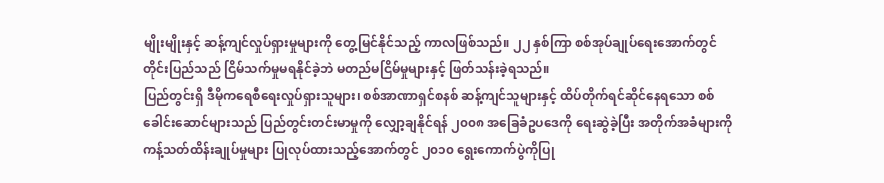မျိုးမျိုးနှင့် ဆန့်ကျင်လှုပ်ရှားမှုများကို တွေ့မြင်နိုင်သည့် ကာလဖြစ်သည်။ ၂၂ နှစ်ကြာ စစ်အုပ်ချုပ်ရေးအောက်တွင် တိုင်းပြည်သည် ငြိမ်သက်မှုမရနိုင်ခဲ့ဘဲ မတည်မငြိမ်မှုများနှင့် ဖြတ်သန်းခဲ့ရသည်။
ပြည်တွင်းရှိ ဒီမိုကရေစီရေးလှုပ်ရှားသူများ၊ စစ်အာဏာရှင်စနစ် ဆန့်ကျင်သူများနှင့် ထိပ်တိုက်ရင်ဆိုင်နေရသော စစ်ခေါင်းဆောင်များသည် ပြည်တွင်းတင်းမာမှုကို လျှော့ချနိုင်ရန် ၂၀၀၈ အခြေခံဥပဒေကို ရေးဆွဲခဲ့ပြီး အတိုက်အခံများကို ကန့်သတ်ထိန်းချုပ်မှုများ ပြုလုပ်ထားသည့်အောက်တွင် ၂၀၁၀ ရွေးကောက်ပွဲကိုပြု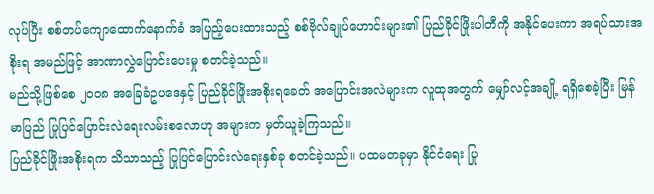လုပ်ပြီး စစ်တပ်ကျောထောက်နောက်ခံ အပြည့်ပေးထားသည့် စစ်ဗိုလ်ချုပ်ဟောင်းများ၏ ပြည်ခိုင်ဖြိုးပါတီကို အနိုင်ပေးကာ အရပ်သားအစိုးရ အမည်ဖြင့် အာဏာလွှဲပြောင်းပေးမှု စတင်ခဲ့သည်။
မည်သို့ဖြစ်စေ ၂၀၀၈ အခြေခံဥပဒေနှင့် ပြည်ခိုင်ဖြိုးအစိုးရခေတ် အပြောင်းအလဲများက လူထုအတွက် မျှော်လင့်အချို့ ရရှိစေခဲ့ပြီး မြန်မာပြည် ပြုပြင်ပြောင်းလဲရေးလမ်းစလောဟု အများက မှတ်ယူခဲ့ကြသည်။
ပြည်ခိုင်ဖြိုးအစိုးရက သိသာသည့် ပြုပြင်ပြောင်းလဲရေးနှစ်ခု စတင်ခဲ့သည်။ ပထမတခုမှာ နိုင်ငံရေး ပြု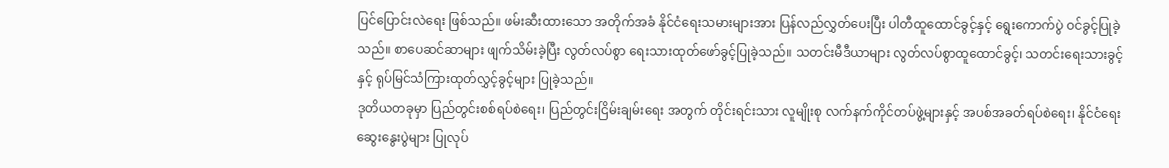ပြင်ပြောင်းလဲရေး ဖြစ်သည်။ ဖမ်းဆီးထားသော အတိုက်အခံ နိုင်ငံရေးသမားများအား ပြန်လည်လွှတ်ပေးပြီး ပါတီထူထောင်ခွင့်နှင့် ရွေးကောက်ပွဲ ဝင်ခွင့်ပြုခဲ့သည်။ စာပေဆင်ဆာများ ဖျက်သိမ်းခဲ့ပြီး လွတ်လပ်စွာ ရေးသားထုတ်ဖော်ခွင့်ပြုခဲ့သည်။ သတင်းမီဒီယာများ လွတ်လပ်စွာထူထောင်ခွင့်၊ သတင်းရေးသားခွင့်နှင့် ရုပ်မြင်သံကြားထုတ်လွှင့်ခွင့်များ ပြုခဲ့သည်။
ဒုတိယတခုမှာ ပြည်တွင်းစစ်ရပ်စဲရေး၊ ပြည်တွင်းငြိမ်းချမ်းရေး အတွက် တိုင်းရင်းသား လူမျိုးစု လက်နက်ကိုင်တပ်ဖွဲ့များနှင့် အပစ်အခတ်ရပ်စဲရေး၊ နိုင်ငံရေးဆွေးနွေးပွဲများ ပြုလုပ်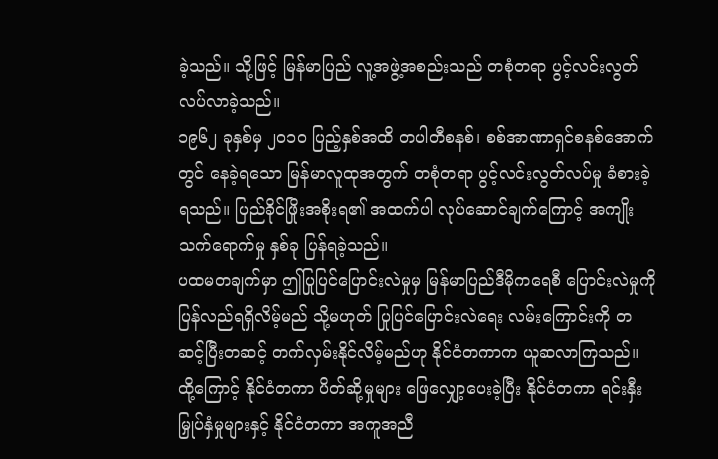ခဲ့သည်။ သို့ဖြင့် မြန်မာပြည် လူ့အဖွဲ့အစည်းသည် တစုံတရာ ပွင့်လင်းလွတ်လပ်လာခဲ့သည်။
၁၉၆၂ ခုနှစ်မှ ၂၀၁၀ ပြည့်နှစ်အထိ တပါတီစနစ်၊ စစ်အာဏာရှင်စနစ်အောက်တွင် နေခဲ့ရသော မြန်မာလူထုအတွက် တစုံတရာ ပွင့်လင်းလွတ်လပ်မှု ခံစားခဲ့ရသည်။ ပြည်ခိုင်ဖြိုးအစိုးရ၏ အထက်ပါ လုပ်ဆောင်ချက်ကြောင့် အကျိုးသက်ရောက်မှု နှစ်ခု ပြန်ရခဲ့သည်။
ပထမတချက်မှာ ဤပြုပြင်ပြောင်းလဲမှုမှ မြန်မာပြည်ဒီမိုကရေစီ ပြောင်းလဲမှုကို ပြန်လည်ရရှိလိမ့်မည် သို့မဟုတ် ပြုပြင်ပြောင်းလဲရေး လမ်းကြောင်းကို တဆင့်ပြီးတဆင့် တက်လှမ်းနိုင်လိမ့်မည်ဟု နိုင်ငံတကာက ယူဆလာကြသည်။ ထို့ကြောင့် နိုင်ငံတကာ ပိတ်ဆို့မှုများ ဖြေလျှော့ပေးခဲ့ပြီး နိုင်ငံတကာ ရင်းနှီးမြှုပ်နှံမှုများနှင့် နိုင်ငံတကာ အကူအညီ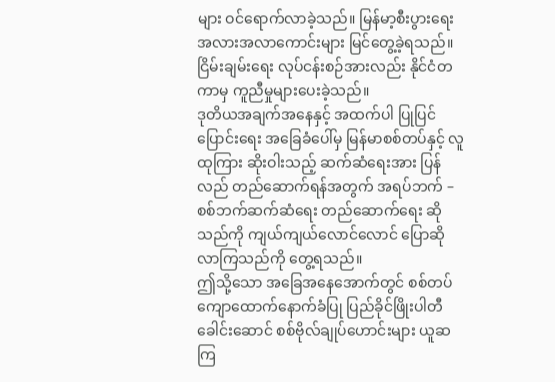များ ဝင်ရောက်လာခဲ့သည်။ မြန်မာ့စီးပွားရေး အလားအလာကောင်းများ မြင်တွေ့ခဲ့ရသည်။ ငြိမ်းချမ်းရေး လုပ်ငန်းစဉ်အားလည်း နိုင်ငံတကာမှ ကူညီမှုများပေးခဲ့သည်။
ဒုတိယအချက်အနေနှင့် အထက်ပါ ပြုပြင်ပြောင်းရေး အခြေခံပေါ်မှ မြန်မာစစ်တပ်နှင့် လူထုကြား ဆိုးဝါးသည့် ဆက်ဆံရေးအား ပြန်လည် တည်ဆောက်ရန်အတွက် အရပ်ဘက် – စစ်ဘက်ဆက်ဆံရေး တည်ဆောက်ရေး ဆိုသည်ကို ကျယ်ကျယ်လောင်လောင် ပြောဆိုလာကြသည်ကို တွေ့ရသည်။
ဤသို့သော အခြေအနေအောက်တွင် စစ်တပ် ကျောထောက်နောက်ခံပြု ပြည်ခိုင်ဖြိုးပါတီခေါင်းဆောင် စစ်ဗိုလ်ချုပ်ဟောင်းများ ယူဆကြ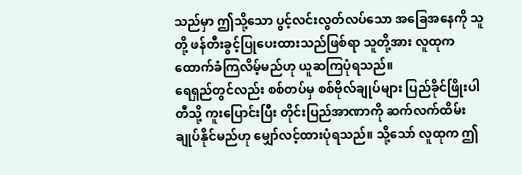သည်မှာ ဤသို့သော ပွင့်လင်းလွတ်လပ်သော အခြေအနေကို သူတို့ ဖန်တီးခွင့်ပြုပေးထားသည်ဖြစ်ရာ သူတို့အား လူထုက ထောက်ခံကြလိမ့်မည်ဟု ယူဆကြပုံရသည်။
ရေရှည်တွင်လည်း စစ်တပ်မှ စစ်ဗိုလ်ချုပ်များ ပြည်ခိုင်ဖြိုးပါတီသို့ ကူးပြောင်းပြီး တိုင်းပြည်အာဏာကို ဆက်လက်ထိမ်းချုပ်နိုင်မည်ဟု မျှော်လင့်ထားပုံရသည်။ သို့သော် လူထုက ဤ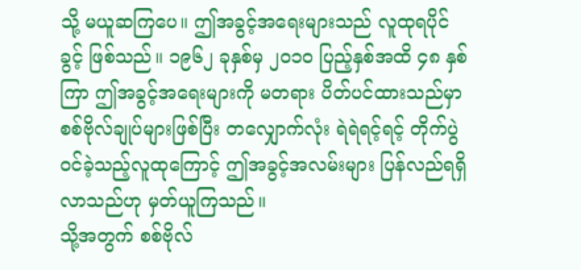သို့ မယူဆကြပေ။ ဤအခွင့်အရေးများသည် လူထုရပိုင်ခွင့် ဖြစ်သည်။ ၁၉၆၂ ခုနှစ်မှ ၂၀၁၀ ပြည့်နှစ်အထိ ၄၈ နှစ်ကြာ ဤအခွင့်အရေးများကို မတရား ပိတ်ပင်ထားသည်မှာ စစ်ဗိုလ်ချုပ်များဖြစ်ပြီး တလျှောက်လုံး ရဲရဲရင့်ရင့် တိုက်ပွဲဝင်ခဲ့သည့်လူထုကြောင့် ဤအခွင့်အလမ်းများ ပြန်လည်ရရှိလာသည်ဟု မှတ်ယူကြသည်။
သို့အတွက် စစ်ဗိုလ်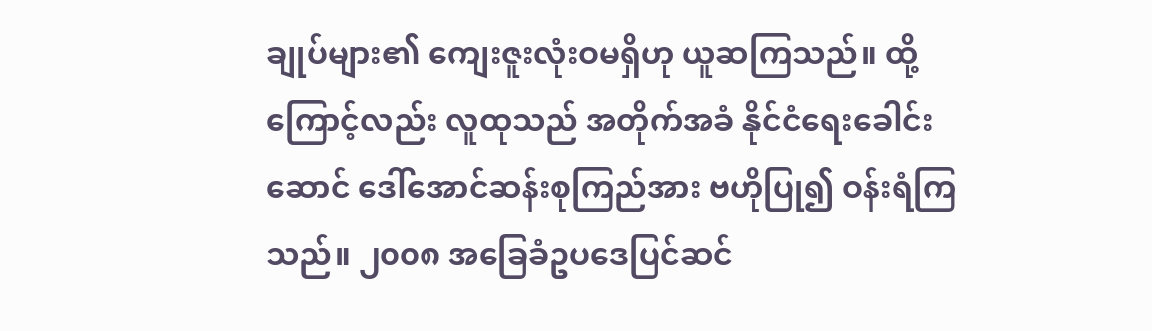ချုပ်များ၏ ကျေးဇူးလုံးဝမရှိဟု ယူဆကြသည်။ ထို့ကြောင့်လည်း လူထုသည် အတိုက်အခံ နိုင်ငံရေးခေါင်းဆောင် ဒေါ်အောင်ဆန်းစုကြည်အား ဗဟိုပြု၍ ဝန်းရံကြသည်။ ၂၀၀၈ အခြေခံဥပဒေပြင်ဆင်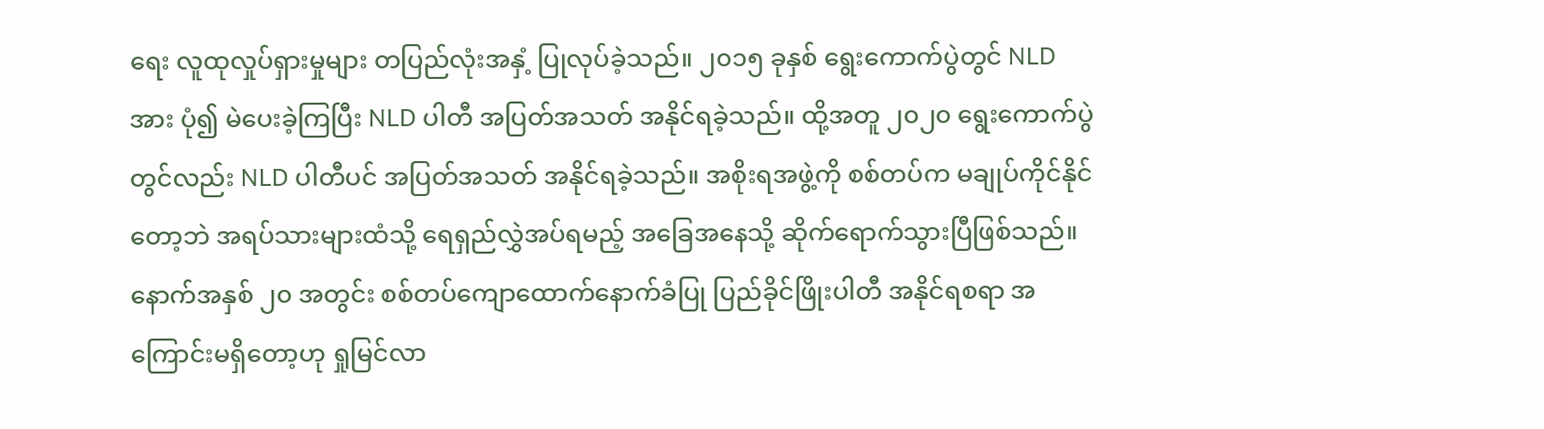ရေး လူထုလှုပ်ရှားမှုများ တပြည်လုံးအနှံ့ ပြုလုပ်ခဲ့သည်။ ၂၀၁၅ ခုနှစ် ရွေးကောက်ပွဲတွင် NLD အား ပုံ၍ မဲပေးခဲ့ကြပြီး NLD ပါတီ အပြတ်အသတ် အနိုင်ရခဲ့သည်။ ထို့အတူ ၂၀၂၀ ရွေးကောက်ပွဲတွင်လည်း NLD ပါတီပင် အပြတ်အသတ် အနိုင်ရခဲ့သည်။ အစိုးရအဖွဲ့ကို စစ်တပ်က မချုပ်ကိုင်နိုင်တော့ဘဲ အရပ်သားများထံသို့ ရေရှည်လွှဲအပ်ရမည့် အခြေအနေသို့ ဆိုက်ရောက်သွားပြီဖြစ်သည်။
နောက်အနှစ် ၂၀ အတွင်း စစ်တပ်ကျောထောက်နောက်ခံပြု ပြည်ခိုင်ဖြိုးပါတီ အနိုင်ရစရာ အကြောင်းမရှိတော့ဟု ရှုမြင်လာ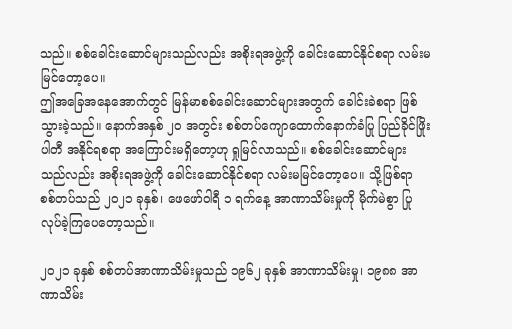သည်။ စစ်ခေါင်းဆောင်များသည်လည်း အစိုးရအဖွဲ့ကို ခေါင်းဆောင်နိုင်စရာ လမ်းမမြင်တော့ပေ။
ဤအခြေအနေအောက်တွင် မြန်မာစစ်ခေါင်းဆောင်များအတွက် ခေါင်းခဲစရာ ဖြစ်သွားခဲ့သည်။ နောက်အနှစ် ၂၀ အတွင်း စစ်တပ်ကျောထောက်နောက်ခံပြု ပြည်ခိုင်ဖြိုးပါတီ အနိုင်ရစရာ အကြောင်းမရှိတော့ဟု ရှုမြင်လာသည်။ စစ်ခေါင်းဆောင်များသည်လည်း အစိုးရအဖွဲ့ကို ခေါင်းဆောင်နိုင်စရာ လမ်းမမြင်တော့ပေ။ သို့ဖြစ်ရာ စစ်တပ်သည် ၂၀၂၁ ခုနှစ်၊ ဖေဖော်ဝါရီ ၁ ရက်နေ့ အာဏာသိမ်းမှုကို မိုက်မဲစွာ ပြုလုပ်ခဲ့ကြပေတော့သည်။

၂၀၂၁ ခုနှစ် စစ်တပ်အာဏာသိမ်းမှုသည် ၁၉၆၂ ခုနှစ် အာဏာသိမ်းမှု၊ ၁၉၈၈ အာဏာသိမ်း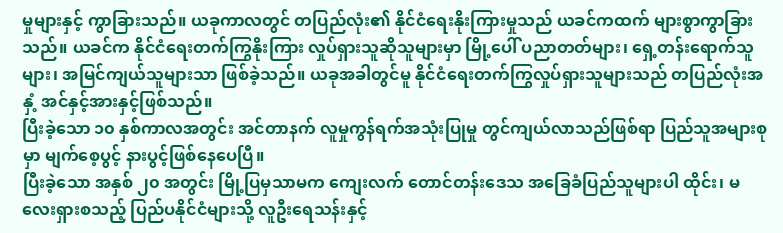မှုများနှင့် ကွာခြားသည်။ ယခုကာလတွင် တပြည်လုံး၏ နိုင်ငံရေးနိုးကြားမှုသည် ယခင်ကထက် များစွာကွာခြားသည်။ ယခင်က နိုင်ငံရေးတက်ကြွနိုးကြား လှုပ်ရှားသူဆိုသူများမှာ မြို့ပေါ် ပညာတတ်များ၊ ရှေ့တန်းရောက်သူများ၊ အမြင်ကျယ်သူများသာ ဖြစ်ခဲ့သည်။ ယခုအခါတွင်မူ နိုင်ငံရေးတက်ကြွလှုပ်ရှားသူများသည် တပြည်လုံးအနှံ့ အင်နှင့်အားနှင့်ဖြစ်သည်။
ပြီးခဲ့သော ၁၀ နှစ်ကာလအတွင်း အင်တာနက် လူမှုကွန်ရက်အသုံးပြုမှု တွင်ကျယ်လာသည်ဖြစ်ရာ ပြည်သူအများစုမှာ မျက်စေ့ပွင့် နားပွင့်ဖြစ်နေပေပြီ။
ပြီးခဲ့သော အနှစ် ၂၀ အတွင်း မြို့ပြမှသာမက ကျေးလက် တောင်တန်းဒေသ အခြေခံပြည်သူများပါ ထိုင်း၊ မလေးရှားစသည့် ပြည်ပနိုင်ငံများသို့ လူဦးရေသန်းနှင့်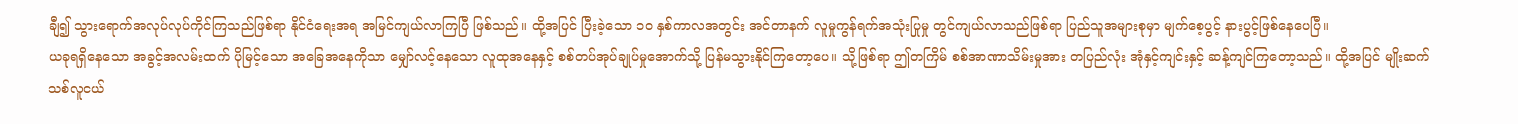ချီ၍ သွားရောက်အလုပ်လုပ်ကိုင်ကြသည်ဖြစ်ရာ နိုင်ငံရေးအရ အမြင်ကျယ်လာကြပြီ ဖြစ်သည်။ ထို့အပြင် ပြီးခဲ့သော ၁၀ နှစ်ကာလအတွင်း အင်တာနက် လူမှုကွန်ရက်အသုံးပြုမှု တွင်ကျယ်လာသည်ဖြစ်ရာ ပြည်သူအများစုမှာ မျက်စေ့ပွင့် နားပွင့်ဖြစ်နေပေပြီ။
ယခုရရှိနေသော အခွင့်အလမ်းထက် ပိုမြင့်သော အခြေအနေကိုသာ မျှော်လင့်နေသော လူထုအနေနှင့် စစ်တပ်အုပ်ချုပ်မှုအောက်သို့ ပြန်မသွားနိုင်ကြတော့ပေ။ သို့ဖြစ်ရာ ဤတကြိမ် စစ်အာဏာသိမ်းမှုအား တပြည်လုံး အုံနှင့်ကျင်းနှင့် ဆန့်ကျင်ကြတော့သည်။ ထို့အပြင် မျိုးဆက်သစ်လူငယ်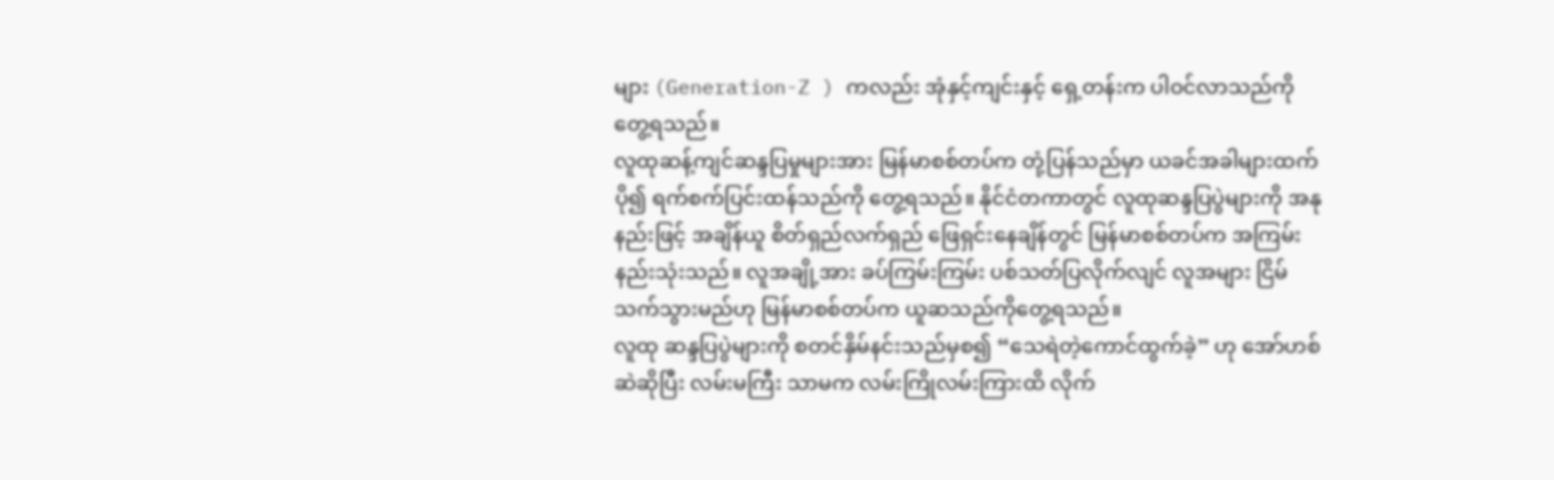များ (Generation-Z ) ကလည်း အုံနှင့်ကျင်းနှင့် ရှေ့တန်းက ပါဝင်လာသည်ကို တွေ့ရသည်။
လူထုဆန့်ကျင်ဆန္ဒပြမှုများအား မြန်မာစစ်တပ်က တုံ့ပြန်သည်မှာ ယခင်အခါများထက် ပို၍ ရက်စက်ပြင်းထန်သည်ကို တွေ့ရသည်။ နိုင်ငံတကာတွင် လူထုဆန္ဒပြပွဲများကို အနုနည်းဖြင့် အချိန်ယူ စိတ်ရှည်လက်ရှည် ဖြေရှင်းနေချိန်တွင် မြန်မာစစ်တပ်က အကြမ်းနည်းသုံးသည်။ လူအချို့အား ခပ်ကြမ်းကြမ်း ပစ်သတ်ပြလိုက်လျင် လူအများ ငြိမ်သက်သွားမည်ဟု မြန်မာစစ်တပ်က ယူဆသည်ကိုတွေ့ရသည်။
လူထု ဆန္ဒပြပွဲများကို စတင်နှိမ်နင်းသည်မှစ၍ “သေရဲတဲ့ကောင်ထွက်ခဲ့” ဟု အော်ဟစ်ဆဲဆိုပြီး လမ်းမကြီး သာမက လမ်းကြိုလမ်းကြားထိ လိုက်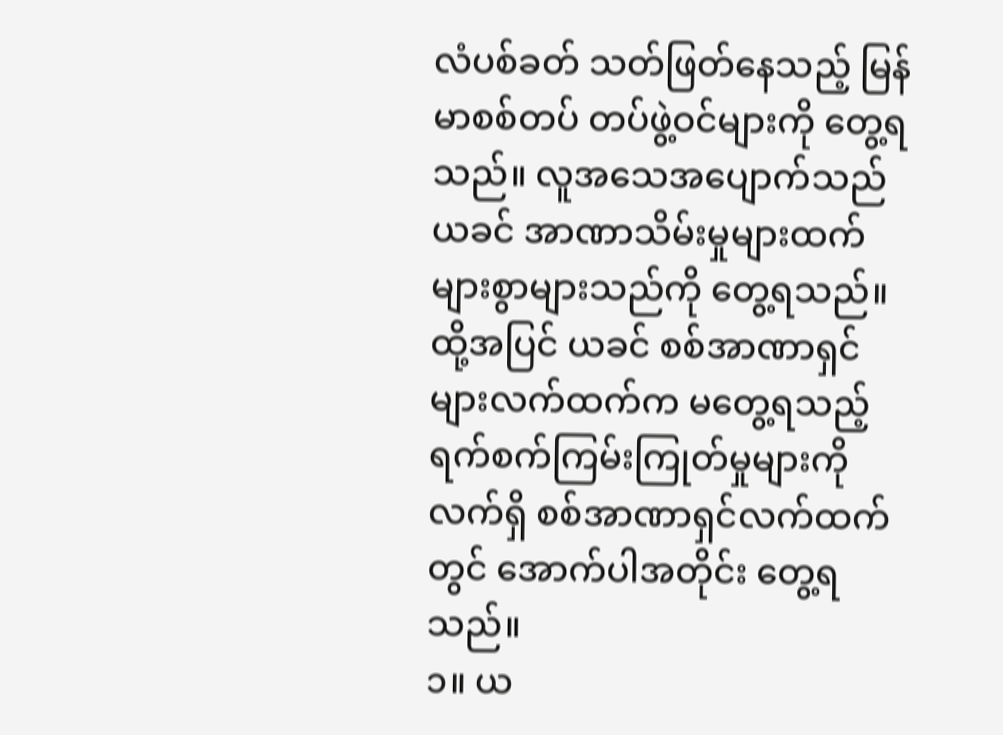လံပစ်ခတ် သတ်ဖြတ်နေသည့် မြန်မာစစ်တပ် တပ်ဖွဲ့ဝင်များကို တွေ့ရသည်။ လူအသေအပျောက်သည် ယခင် အာဏာသိမ်းမှုများထက် များစွာများသည်ကို တွေ့ရသည်။ ထို့အပြင် ယခင် စစ်အာဏာရှင်များလက်ထက်က မတွေ့ရသည့် ရက်စက်ကြမ်းကြုတ်မှုများကို လက်ရှိ စစ်အာဏာရှင်လက်ထက်တွင် အောက်ပါအတိုင်း တွေ့ရသည်။
၁။ ယ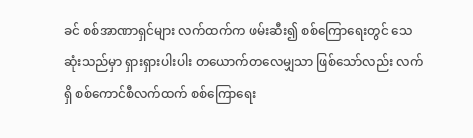ခင် စစ်အာဏာရှင်များ လက်ထက်က ဖမ်းဆီး၍ စစ်ကြောရေးတွင် သေဆုံးသည်မှာ ရှားရှားပါးပါး တယောက်တလေမျှသာ ဖြစ်သော်လည်း လက်ရှိ စစ်ကောင်စီလက်ထက် စစ်ကြောရေး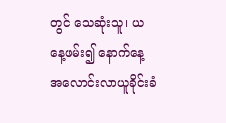တွင် သေဆုံးသူ၊ ယနေ့ဖမ်း၍ နောက်နေ့ အလောင်းလာယူခိုင်းခံ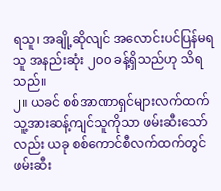ရသူ၊ အချို့ဆိုလျင် အလောင်းပင်ပြန်မရသူ အနည်းဆုံး ၂၀၀ ခန့်ရှိသည်ဟု သိရသည်။
၂။ ယခင် စစ်အာဏာရှင်များလက်ထက် သူ့အားဆန့်ကျင်သူကိုသာ ဖမ်းဆီးသော်လည်း ယခု စစ်ကောင်စီလက်ထက်တွင် ဖမ်းဆီး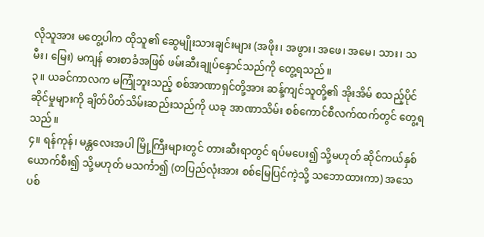လိုသူအား မတွေ့ပါက ထိုသူ၏ ဆွေမျိုးသားချင်းများ (အဖိုး၊ အဖွား၊ အဖေ၊ အမေ၊ သား၊ သမီး၊ မြေး) မကျန် ဓားစာခံအဖြစ် ဖမ်းဆီးချုပ်နှောင်သည်ကို တွေ့ရသည်။
၃။ ယခင်ကာလက မကြုံဘူးသည့် စစ်အာဏာရှင်တို့အား ဆန့်ကျင်သူတို့၏ အိုးအိမ် စသည့်ပိုင်ဆိုင်မှုများကို ချိတ်ပိတ်သိမ်းဆည်းသည်ကို ယခု အာဏာသိမ်း စစ်ကောင်စီလက်ထက်တွင် တွေ့ရသည်။
၄။ ရန်ကုန်၊ မန္တလေးအပါ မြို့ကြီးများတွင် တားဆီးရာတွင် ရပ်မပေး၍ သို့မဟုတ် ဆိုင်ကယ်နှစ်ယောက်စီး၍ သို့မဟုတ် မသင်္ကာ၍ (တပြည်လုံးအား စစ်မြေပြင်ကဲ့သို့ သဘောထားကာ) အသေပစ်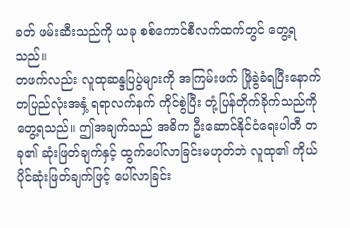ခတ် ဖမ်းဆီးသည်ကို ယခု စစ်ကောင်စီလက်ထက်တွင် တွေ့ရသည်။
တဖက်လည်း လူထုဆန္ဒပြပွဲများကို အကြမ်းဖက် ဖြိုခွဲခံရပြီးနောက် တပြည်လုံးအနှံ့ ရရာလက်နက် ကိုင်စွဲပြီး တုံ့ပြန်တိုက်ခိုက်သည်ကို တွေ့ရသည်။ ဤအချက်သည် အဓိက ဦးဆောင်နိုင်ငံရေးပါတီ တခု၏ ဆုံးဖြတ်ချက်နှင့် ထွက်ပေါ်လာခြင်းမဟုတ်ဘဲ လူထု၏ ကိုယ်ပိုင်ဆုံးဖြတ်ချက်ဖြင့် ပေါ်လာခြင်း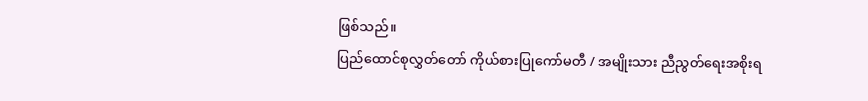ဖြစ်သည်။
ပြည်ထောင်စုလွှတ်တော် ကိုယ်စားပြုကော်မတီ / အမျိုးသား ညီညွတ်ရေးအစိုးရ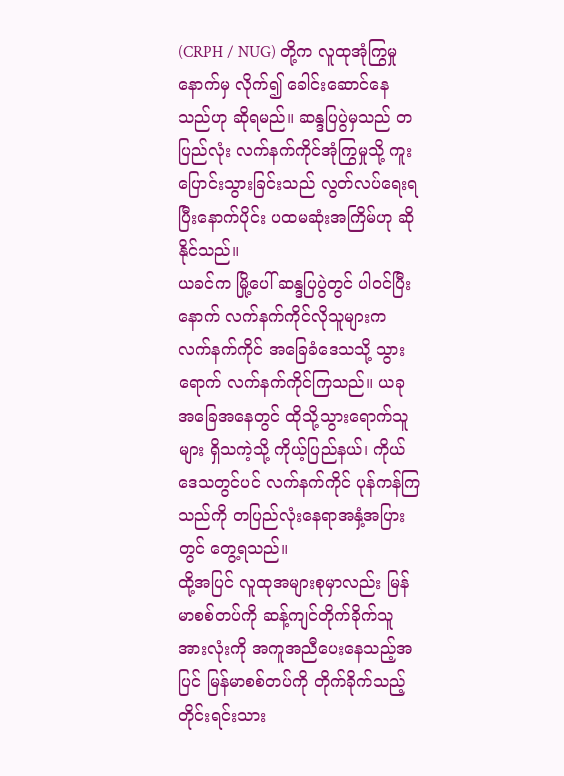(CRPH / NUG) တို့က လူထုအုံကြွမှုနောက်မှ လိုက်၍ ခေါင်းဆောင်နေသည်ဟု ဆိုရမည်။ ဆန္ဒပြပွဲမှသည် တပြည်လုံး လက်နက်ကိုင်အုံကြွမှုသို့ ကူးပြောင်းသွားခြင်းသည် လွတ်လပ်ရေးရပြီးနောက်ပိုင်း ပထမဆုံးအကြိမ်ဟု ဆိုနိုင်သည်။
ယခင်က မြို့ပေါ် ဆန္ဒပြပွဲတွင် ပါဝင်ပြီးနောက် လက်နက်ကိုင်လိုသူများက လက်နက်ကိုင် အခြေခံဒေသသို့ သွားရောက် လက်နက်ကိုင်ကြသည်။ ယခု အခြေအနေတွင် ထိုသို့သွားရောက်သူများ ရှိသကဲ့သို့ ကိုယ့်ပြည်နယ်၊ ကိုယ်ဒေသတွင်ပင် လက်နက်ကိုင် ပုန်ကန်ကြသည်ကို တပြည်လုံးနေရာအနှံ့အပြားတွင် တွေ့ရသည်။
ထို့အပြင် လူထုအများစုမှာလည်း မြန်မာစစ်တပ်ကို ဆန့်ကျင်တိုက်ခိုက်သူ အားလုံးကို အကူအညီပေးနေသည့်အပြင် မြန်မာစစ်တပ်ကို တိုက်ခိုက်သည့် တိုင်းရင်းသား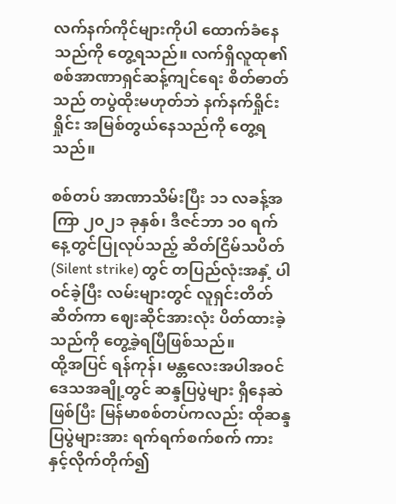လက်နက်ကိုင်များကိုပါ ထောက်ခံနေသည်ကို တွေ့ရသည်။ လက်ရှိလူထု၏ စစ်အာဏာရှင်ဆန့်ကျင်ရေး စိတ်ဓာတ်သည် တပွဲထိုးမဟုတ်ဘဲ နက်နက်ရှိုင်းရှိုင်း အမြစ်တွယ်နေသည်ကို တွေ့ရသည်။

စစ်တပ် အာဏာသိမ်းပြီး ၁၁ လခန့်အကြာ ၂၀၂၁ ခုနှစ်၊ ဒီဇင်ဘာ ၁၀ ရက်နေ့တွင်ပြုလုပ်သည့် ဆိတ်ငြိမ်သပိတ် (Silent strike) တွင် တပြည်လုံးအနှံ့ ပါဝင်ခဲ့ပြီး လမ်းများတွင် လူရှင်းတိတ်ဆိတ်ကာ ဈေးဆိုင်အားလုံး ပိတ်ထားခဲ့သည်ကို တွေ့ခဲ့ရပြီဖြစ်သည်။
ထို့အပြင် ရန်ကုန်၊ မန္တလေးအပါအဝင် ဒေသအချို့တွင် ဆန္ဒပြပွဲများ ရှိနေဆဲဖြစ်ပြီး မြန်မာစစ်တပ်ကလည်း ထိုဆန္ဒပြပွဲများအား ရက်ရက်စက်စက် ကားနှင့်လိုက်တိုက်၍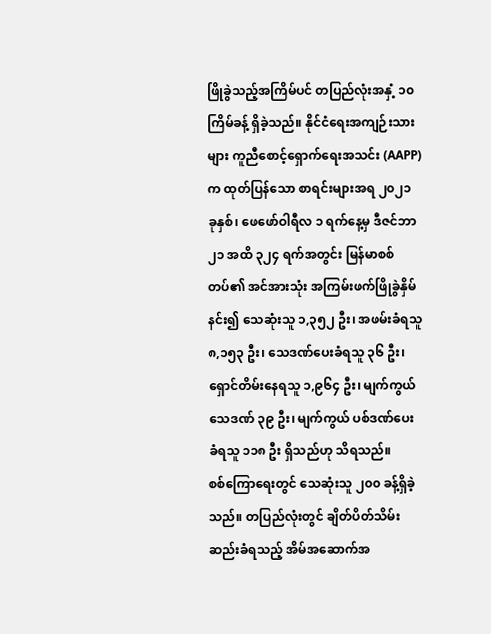ဖြိုခွဲသည့်အကြိမ်ပင် တပြည်လုံးအနှံ့ ၁၀ ကြိမ်ခန့် ရှိခဲ့သည်။ နိုင်ငံရေးအကျဉ်းသားများ ကူညီစောင့်ရှောက်ရေးအသင်း (AAPP) က ထုတ်ပြန်သော စာရင်းများအရ ၂၀၂၁ ခုနှစ်၊ ဖေဖော်ဝါရီလ ၁ ရက်နေ့မှ ဒီဇင်ဘာ ၂၁ အထိ ၃၂၄ ရက်အတွင်း မြန်မာစစ် တပ်၏ အင်အားသုံး အကြမ်းဖက်ဖြိုခွဲနှိမ်နင်း၍ သေဆုံးသူ ၁,၃၅၂ ဦး၊ အဖမ်းခံရသူ ၈,၁၅၃ ဦး၊ သေဒဏ်ပေးခံရသူ ၃၆ ဦး၊ ရှောင်တိမ်းနေရသူ ၁,၉၆၄ ဦး၊ မျက်ကွယ်သေဒဏ် ၃၉ ဦး၊ မျက်ကွယ် ပစ်ဒဏ်ပေးခံရသူ ၁၁၈ ဦး ရှိသည်ဟု သိရသည်။
စစ်ကြောရေးတွင် သေဆုံးသူ ၂၀၀ ခန့်ရှိခဲ့သည်။ တပြည်လုံးတွင် ချိတ်ပိတ်သိမ်းဆည်းခံရသည့် အိမ်အဆောက်အ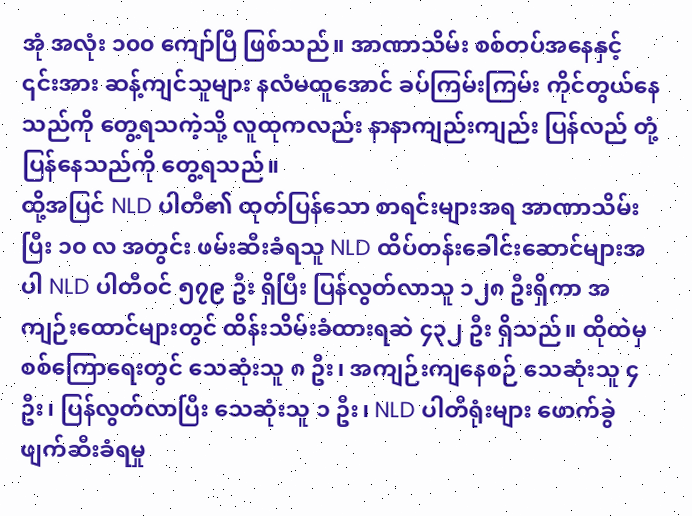အုံ အလုံး ၁၀၀ ကျော်ပြီ ဖြစ်သည်။ အာဏာသိမ်း စစ်တပ်အနေနှင့် ၎င်းအား ဆန့်ကျင်သူများ နလံမထူအောင် ခပ်ကြမ်းကြမ်း ကိုင်တွယ်နေသည်ကို တွေ့ရသကဲ့သို့ လူထုကလည်း နာနာကျည်းကျည်း ပြန်လည် တုံ့ပြန်နေသည်ကို တွေ့ရသည်။
ထို့အပြင် NLD ပါတီ၏ ထုတ်ပြန်သော စာရင်းများအရ အာဏာသိမ်းပြီး ၁၀ လ အတွင်း ဖမ်းဆီးခံရသူ NLD ထိပ်တန်းခေါင်းဆောင်များအပါ NLD ပါတီဝင် ၅၇၉ ဦး ရှိပြီး ပြန်လွတ်လာသူ ၁၂၈ ဦးရှိကာ အကျဉ်းထောင်များတွင် ထိန်းသိမ်းခံထားရဆဲ ၄၃၂ ဦး ရှိသည်။ ထိုထဲမှ စစ်ကြောရေးတွင် သေဆုံးသူ ၈ ဦး၊ အကျဉ်းကျနေစဉ် သေဆုံးသူ ၄ ဦး၊ ပြန်လွတ်လာပြီး သေဆုံးသူ ၁ ဦး၊ NLD ပါတီရုံးများ ဖောက်ခွဲ ဖျက်ဆီးခံရမှု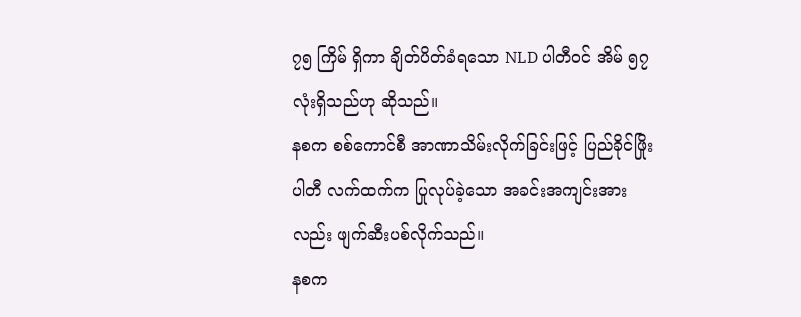၇၅ ကြိမ် ရှိကာ ချိတ်ပိတ်ခံရသော NLD ပါတီဝင် အိမ် ၅၇ လုံးရှိသည်ဟု ဆိုသည်။
နစက စစ်ကောင်စီ အာဏာသိမ်းလိုက်ခြင်းဖြင့် ပြည်ခိုင်ဖြိုးပါတီ လက်ထက်က ပြုလုပ်ခဲ့သော အခင်းအကျင်းအားလည်း ဖျက်ဆီးပစ်လိုက်သည်။
နစက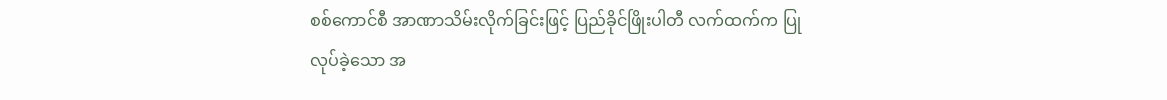စစ်ကောင်စီ အာဏာသိမ်းလိုက်ခြင်းဖြင့် ပြည်ခိုင်ဖြိုးပါတီ လက်ထက်က ပြုလုပ်ခဲ့သော အ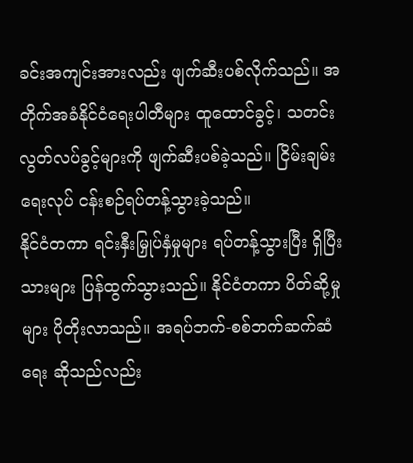ခင်းအကျင်းအားလည်း ဖျက်ဆီးပစ်လိုက်သည်။ အတိုက်အခံနိုင်ငံရေးပါတီများ ထူထောင်ခွင့်၊ သတင်းလွတ်လပ်ခွင့်များကို ဖျက်ဆီးပစ်ခဲ့သည်။ ငြိမ်းချမ်းရေးလုပ် ငန်းစဉ်ရပ်တန့်သွားခဲ့သည်။
နိုင်ငံတကာ ရင်းနှီးမြှုပ်နှံမှုများ ရပ်တန့်သွားပြီး ရှိပြီးသားများ ပြန်ထွက်သွားသည်။ နိုင်ငံတကာ ပိတ်ဆို့မှုများ ပိုတိုးလာသည်။ အရပ်ဘက်-စစ်ဘက်ဆက်ဆံရေး ဆိုသည်လည်း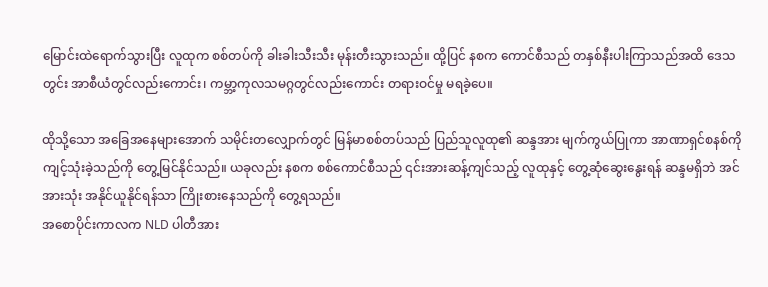မြောင်းထဲရောက်သွားပြီး လူထုက စစ်တပ်ကို ခါးခါးသီးသီး မုန်းတီးသွားသည်။ ထို့ပြင် နစက ကောင်စီသည် တနှစ်နီးပါးကြာသည်အထိ ဒေသတွင်း အာစီယံတွင်လည်းကောင်း၊ ကမ္ဘာ့ကုလသမဂ္ဂတွင်လည်းကောင်း တရားဝင်မှု မရခဲ့ပေ။

ထိုသို့သော အခြေအနေများအောက် သမိုင်းတလျှောက်တွင် မြန်မာစစ်တပ်သည် ပြည်သူလူထု၏ ဆန္ဒအား မျက်ကွယ်ပြုကာ အာဏာရှင်စနစ်ကို ကျင့်သုံးခဲ့သည်ကို တွေ့မြင်နိုင်သည်။ ယခုလည်း နစက စစ်ကောင်စီသည် ၎င်းအားဆန့်ကျင်သည့် လူထုနှင့် တွေ့ဆုံဆွေးနွေးရန် ဆန္ဒမရှိဘဲ အင်အားသုံး အနိုင်ယူနိုင်ရန်သာ ကြိုးစားနေသည်ကို တွေ့ရသည်။
အစောပိုင်းကာလက NLD ပါတီအား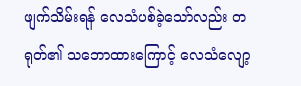ဖျက်သိမ်းရန် လေသံပစ်ခဲ့သော်လည်း တရုတ်၏ သဘောထားကြောင့် လေသံလျော့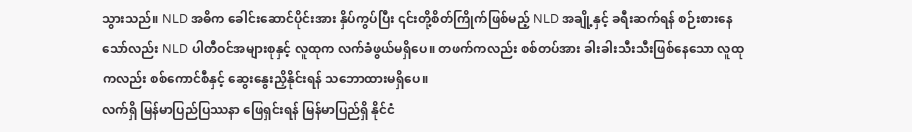သွားသည်။ NLD အဓိက ခေါင်းဆောင်ပိုင်းအား နှိပ်ကွပ်ပြီး ၎င်းတို့စိတ်ကြိုက်ဖြစ်မည့် NLD အချို့နှင့် ခရီးဆက်ရန် စဉ်းစားနေသော်လည်း NLD ပါတီဝင်အများစုနှင့် လူထုက လက်ခံဖွယ်မရှိပေ။ တဖက်ကလည်း စစ်တပ်အား ခါးခါးသီးသီးဖြစ်နေသော လူထုကလည်း စစ်ကောင်စီနှင့် ဆွေးနွေးညှိနိုင်းရန် သဘောထားမရှိပေ။
လက်ရှိ မြန်မာပြည်ပြဿနာ ဖြေရှင်းရန် မြန်မာပြည်ရှိ နိုင်ငံ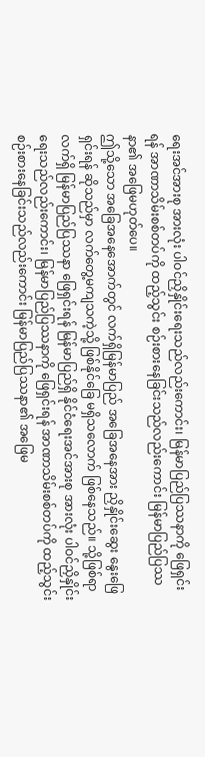ရေးအင်အားစု အားလုံး ပါဝင်ညှိနှိုင်းရေးသည်လည်းကောင်း၊ မြန်မာပြည်ပြဿနာကို ဖြေရှင်းရန် အာဏာသိမ်းစစ်တပ်ကို ထည့်သွင်း စဉ်းစားနေခြင်းသည်လည်းကောင်း မြန်မာပြည်ပြဿနာ၏ အဖြေမဟုတ်ပေ။
ဤသို့သော အခြေအနေအောက်တွင် လက်ရှိမြန်မာပြည် အခြေအနေအား ညှိနှိုင်းဆွေး နွေးဖြေရှင်းရန် ဆိုသည်မှာ လက်တွေ့မကျသကဲ့သို့ ဖြစ်နိုင်ခြေ မရှိသလောက် ဖြစ်နေသည်။ သို့ဖြစ်ရာ လက်ရှိ မြန်မာပြည်ပြဿနာ ဖြေရှင်းရန် မြန်မာပြည်ရှိ နိုင်ငံရေးအင်အားစု အားလုံး ပါဝင်ညှိနှိုင်းရေးသည်လည်းကောင်း၊ မြန်မာပြည်ပြဿနာကို ဖြေရှင်းရန် အာဏာသိမ်းစစ်တပ်ကို ထည့်သွင်း စဉ်းစားနေခြင်းသည်လည်းကောင်း မြန်မာပြည်ပြဿနာ၏ အဖြေမ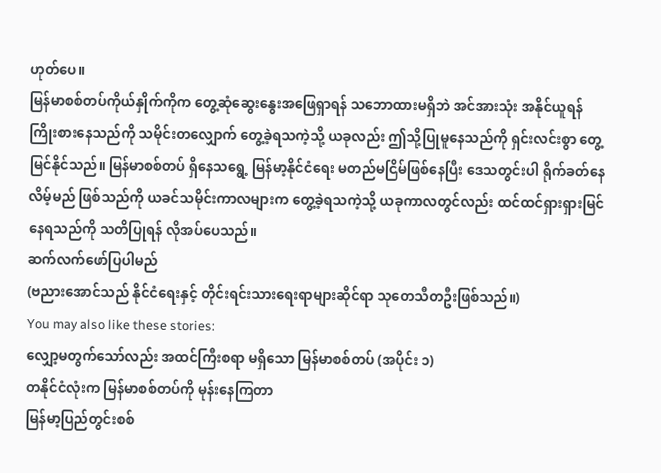ဟုတ်ပေ။
မြန်မာစစ်တပ်ကိုယ်နှိုက်ကိုက တွေ့ဆုံဆွေးနွေးအဖြေရှာရန် သဘောထားမရှိဘဲ အင်အားသုံး အနိုင်ယူရန် ကြိုးစားနေသည်ကို သမိုင်းတလျှောက် တွေ့ခဲ့ရသကဲ့သို့ ယခုလည်း ဤသို့ပြုမူနေသည်ကို ရှင်းလင်းစွာ တွေ့မြင်နိုင်သည်။ မြန်မာစစ်တပ် ရှိနေသရွေ့ မြန်မာ့နိုင်ငံရေး မတည်မငြိမ်ဖြစ်နေပြီး ဒေသတွင်းပါ ရိုက်ခတ်နေလိမ့်မည် ဖြစ်သည်ကို ယခင်သမိုင်းကာလများက တွေ့ခဲ့ရသကဲ့သို့ ယခုကာလတွင်လည်း ထင်ထင်ရှားရှားမြင်နေရသည်ကို သတိပြုရန် လိုအပ်ပေသည်။
ဆက်လက်ဖော်ပြပါမည်
(ဗညားအောင်သည် နိုင်ငံရေးနှင့် တိုင်းရင်းသားရေးရာများဆိုင်ရာ သုတေသီတဦးဖြစ်သည်။)
You may also like these stories:
လျှော့မတွက်သော်လည်း အထင်ကြီးစရာ မရှိသော မြန်မာစစ်တပ် (အပိုင်း ၁)
တနိုင်ငံလုံးက မြန်မာစစ်တပ်ကို မုန်းနေကြတာ
မြန်မာ့ပြည်တွင်းစစ်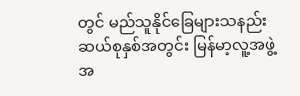တွင် မည်သူနိုင်ခြေများသနည်း
ဆယ်စုနှစ်အတွင်း မြန်မာ့လူ့အဖွဲ့အ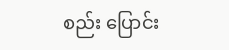စည်း ပြောင်း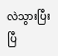လဲသွားပြီးပြီ